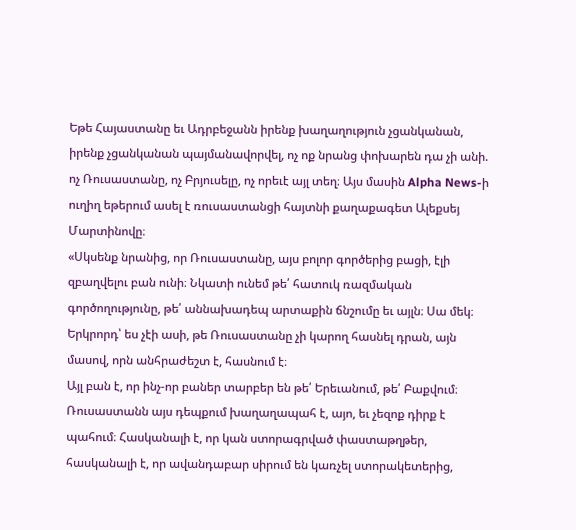Եթե Հայաստանը եւ Ադրբեջանն իրենք խաղաղություն չցանկանան, իրենք չցանկանան պայմանավորվել, ոչ ոք նրանց փոխարեն դա չի անի. ոչ Ռուսաստանը, ոչ Բրյուսելը, ոչ որեւէ այլ տեղ։ Այս մասին Alpha News-ի ուղիղ եթերում ասել է ռուսաստանցի հայտնի քաղաքագետ Ալեքսեյ Մարտինովը։
«Սկսենք նրանից, որ Ռուսաստանը, այս բոլոր գործերից բացի, էլի զբաղվելու բան ունի։ Նկատի ունեմ թե՛ հատուկ ռազմական գործողությունը, թե՛ աննախադեպ արտաքին ճնշումը եւ այլն։ Սա մեկ։
Երկրորդ՝ ես չէի ասի, թե Ռուսաստանը չի կարող հասնել դրան, այն մասով, որն անհրաժեշտ է, հասնում է։
Այլ բան է, որ ինչ-որ բաներ տարբեր են թե՛ Երեւանում, թե՛ Բաքվում։ Ռուսաստանն այս դեպքում խաղաղապահ է, այո, եւ չեզոք դիրք է պահում։ Հասկանալի է, որ կան ստորագրված փաստաթղթեր, հասկանալի է, որ ավանդաբար սիրում են կառչել ստորակետերից,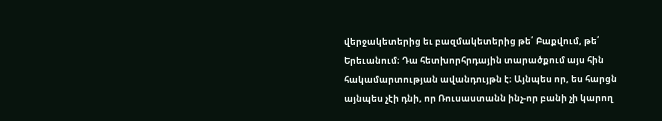վերջակետերից եւ բազմակետերից թե՛ Բաքվում, թե՛ Երեւանում։ Դա հետխորհրդային տարածքում այս հին հակամարտության ավանդույթն է։ Այնպես որ, ես հարցն այնպես չէի դնի, որ Ռուսաստանն ինչ-որ բանի չի կարող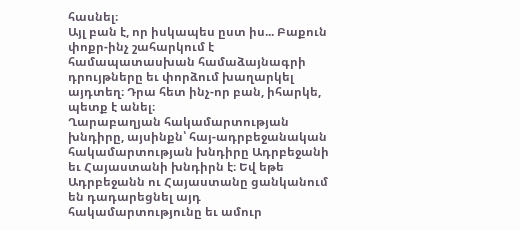հասնել։
Այլ բան է, որ իսկապես ըստ իս... Բաքուն փոքր-ինչ շահարկում է համապատասխան համաձայնագրի դրույթները եւ փորձում խաղարկել այդտեղ։ Դրա հետ ինչ-որ բան, իհարկե, պետք է անել։
Ղարաբաղյան հակամարտության խնդիրը, այսինքն՝ հայ-ադրբեջանական հակամարտության խնդիրը Ադրբեջանի եւ Հայաստանի խնդիրն է։ Եվ եթե Ադրբեջանն ու Հայաստանը ցանկանում են դադարեցնել այդ հակամարտությունը եւ ամուր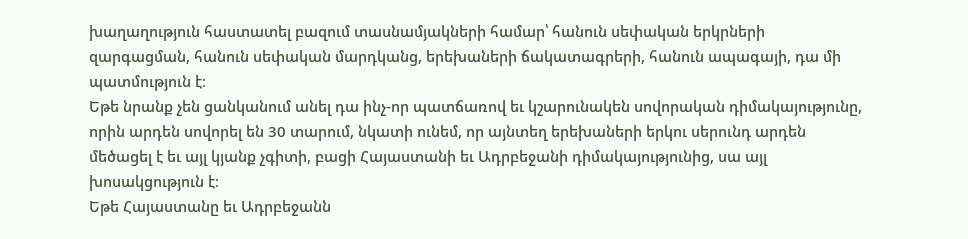խաղաղություն հաստատել բազում տասնամյակների համար՝ հանուն սեփական երկրների զարգացման, հանուն սեփական մարդկանց, երեխաների ճակատագրերի, հանուն ապագայի, դա մի պատմություն է։
Եթե նրանք չեն ցանկանում անել դա ինչ-որ պատճառով եւ կշարունակեն սովորական դիմակայությունը, որին արդեն սովորել են 30 տարում, նկատի ունեմ, որ այնտեղ երեխաների երկու սերունդ արդեն մեծացել է եւ այլ կյանք չգիտի, բացի Հայաստանի եւ Ադրբեջանի դիմակայությունից, սա այլ խոսակցություն է։
Եթե Հայաստանը եւ Ադրբեջանն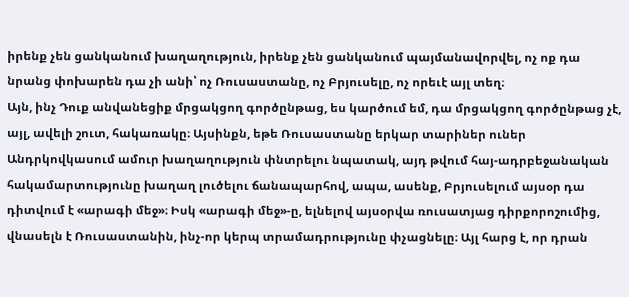իրենք չեն ցանկանում խաղաղություն, իրենք չեն ցանկանում պայմանավորվել, ոչ ոք դա նրանց փոխարեն դա չի անի՝ ոչ Ռուսաստանը, ոչ Բրյուսելը, ոչ որեւէ այլ տեղ։
Այն, ինչ Դուք անվանեցիք մրցակցող գործընթաց, ես կարծում եմ, դա մրցակցող գործընթաց չէ, այլ, ավելի շուտ, հակառակը։ Այսինքն, եթե Ռուսաստանը երկար տարիներ ուներ Անդրկովկասում ամուր խաղաղություն փնտրելու նպատակ, այդ թվում հայ-ադրբեջանական հակամարտությունը խաղաղ լուծելու ճանապարհով, ապա, ասենք, Բրյուսելում այսօր դա դիտվում է «արագի մեջ»։ Իսկ «արագի մեջ»-ը, ելնելով այսօրվա ռուսատյաց դիրքորոշումից, վնասելն է Ռուսաստանին, ինչ-որ կերպ տրամադրությունը փչացնելը։ Այլ հարց է, որ դրան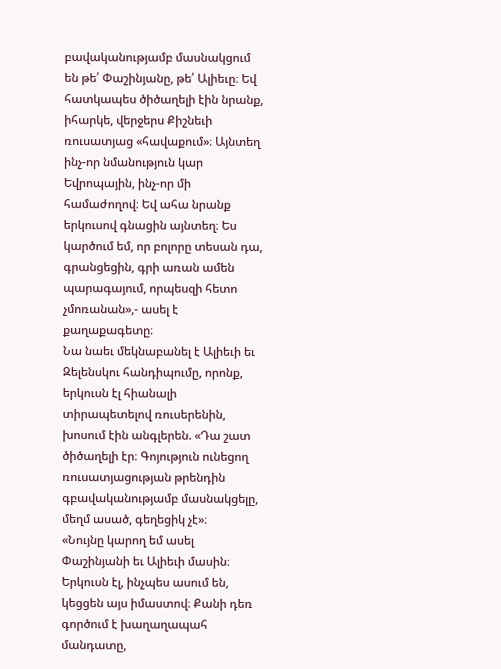բավականությամբ մասնակցում են թե՛ Փաշինյանը, թե՛ Ալիեւը։ Եվ հատկապես ծիծաղելի էին նրանք, իհարկե, վերջերս Քիշնեւի ռուսատյաց «հավաքում»։ Այնտեղ ինչ-որ նմանություն կար Եվրոպային, ինչ-որ մի համաժողով։ Եվ ահա նրանք երկուսով գնացին այնտեղ։ Ես կարծում եմ, որ բոլորը տեսան դա, գրանցեցին, գրի առան ամեն պարագայում, որպեսզի հետո չմոռանան»,- ասել է քաղաքագետը։
Նա նաեւ մեկնաբանել է Ալիեւի եւ Զելենսկու հանդիպումը, որոնք, երկուսն էլ հիանալի տիրապետելով ռուսերենին, խոսում էին անգլերեն. «Դա շատ ծիծաղելի էր։ Գոյություն ունեցող ռուսատյացության թրենդին գբավականությամբ մասնակցելը, մեղմ ասած, գեղեցիկ չէ»։
«Նույնը կարող եմ ասել Փաշինյանի եւ Ալիեւի մասին։ Երկուսն էլ, ինչպես ասում են, կեցցեն այս իմաստով։ Քանի դեռ գործում է խաղաղապահ մանդատը,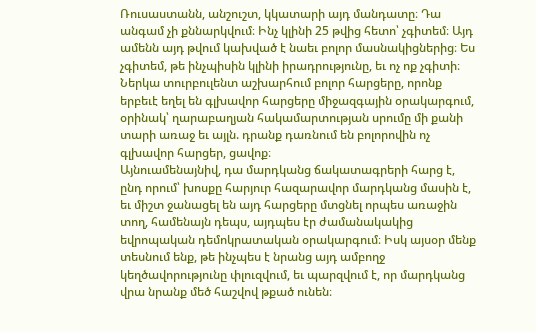Ռուսաստանն, անշուշտ, կկատարի այդ մանդատը։ Դա անգամ չի քննարկվում։ Ինչ կլինի 25 թվից հետո՝ չգիտեմ։ Այդ ամենն այդ թվում կախված է նաեւ բոլոր մասնակիցներից։ Ես չգիտեմ, թե ինչպիսին կլինի իրադրությունը, եւ ոչ ոք չգիտի։ Ներկա տուրբուլենտ աշխարհում բոլոր հարցերը, որոնք երբեւէ եղել են գլխավոր հարցերը միջազգային օրակարգում, օրինակ՝ ղարաբաղյան հակամարտության սրումը մի քանի տարի առաջ եւ այլն. դրանք դառնում են բոլորովին ոչ գլխավոր հարցեր, ցավոք։
Այնուամենայնիվ, դա մարդկանց ճակատագրերի հարց է, ընդ որում՝ խոսքը հարյուր հազարավոր մարդկանց մասին է, եւ միշտ ջանացել են այդ հարցերը մտցնել որպես առաջին տող, համենայն դեպս, այդպես էր ժամանակակից եվրոպական դեմոկրատական օրակարգում։ Իսկ այսօր մենք տեսնում ենք, թե ինչպես է նրանց այդ ամբողջ կեղծավորությունը փլուզվում, եւ պարզվում է, որ մարդկանց վրա նրանք մեծ հաշվով թքած ունեն։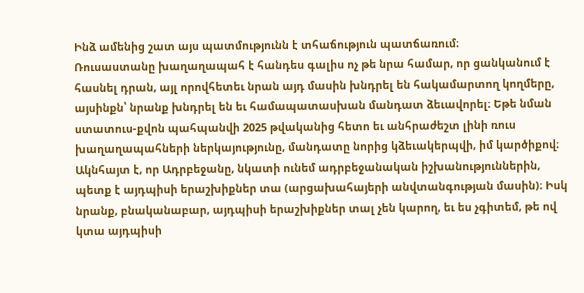Ինձ ամենից շատ այս պատմությունն է տհաճություն պատճառում։
Ռուսաստանը խաղաղապահ է հանդես գալիս ոչ թե նրա համար, որ ցանկանում է հասնել դրան, այլ որովհետեւ նրան այդ մասին խնդրել են հակամարտող կողմերը, այսինքն՝ նրանք խնդրել են եւ համապատասխան մանդատ ձեւավորել։ Եթե նման ստատուս-քվոն պահպանվի 2025 թվականից հետո եւ անհրաժեշտ լինի ռուս խաղաղապահների ներկայությունը, մանդատը նորից կձեւակերպվի, իմ կարծիքով։
Ակնհայտ է, որ Ադրբեջանը, նկատի ունեմ ադրբեջանական իշխանություններին, պետք է այդպիսի երաշխիքներ տա (արցախահայերի անվտանգության մասին)։ Իսկ նրանք, բնականաբար, այդպիսի երաշխիքներ տալ չեն կարող, եւ ես չգիտեմ, թե ով կտա այդպիսի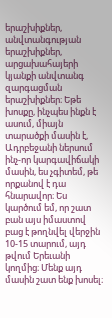երաշխիքներ, անվտանգության երաշխիքներ, արցախահայերի կյանքի անվտանգ զարգացման երաշխիքներ։ Եթե խոսքը, ինչպես ինքն է ասում, միայն տարածքի մասին է, Ադրբեջանի ներսում ինչ-որ կարգավիճակի մասին, ես չգիտեմ, թե որքանով է դա հնարավոր։ Ես կարծում եմ, որ շատ բան այս իմաստով բաց է թողնվել վերջին 10-15 տարում, այդ թվում Երեւանի կողմից։ Մենք այդ մասին շատ ենք խոսել։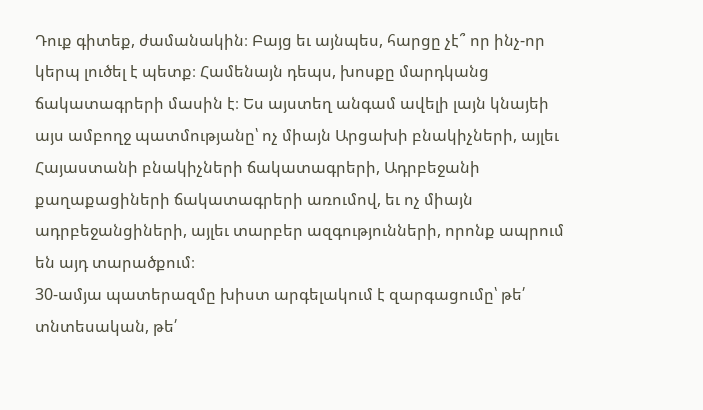Դուք գիտեք, ժամանակին։ Բայց եւ այնպես, հարցը չէ՞ որ ինչ-որ կերպ լուծել է պետք։ Համենայն դեպս, խոսքը մարդկանց ճակատագրերի մասին է։ Ես այստեղ անգամ ավելի լայն կնայեի այս ամբողջ պատմությանը՝ ոչ միայն Արցախի բնակիչների, այլեւ Հայաստանի բնակիչների ճակատագրերի, Ադրբեջանի քաղաքացիների ճակատագրերի առումով, եւ ոչ միայն ադրբեջանցիների, այլեւ տարբեր ազգությունների, որոնք ապրում են այդ տարածքում։
30-ամյա պատերազմը խիստ արգելակում է զարգացումը՝ թե՛ տնտեսական, թե՛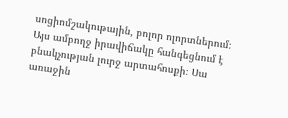սոցիոմշակութային, բոլոր ոլորտներում։ Այս ամբողջ իրավիճակը հանգեցնում է բնակչության լուրջ արտահոսքի։ Սա առաջին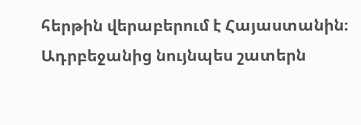հերթին վերաբերում է Հայաստանին։ Ադրբեջանից նույնպես շատերն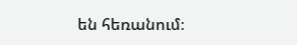են հեռանում։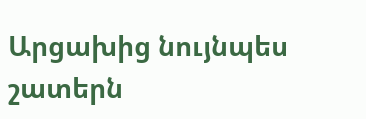Արցախից նույնպես շատերն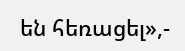են հեռացել»,-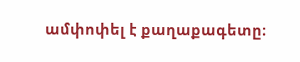ամփոփել է քաղաքագետը։